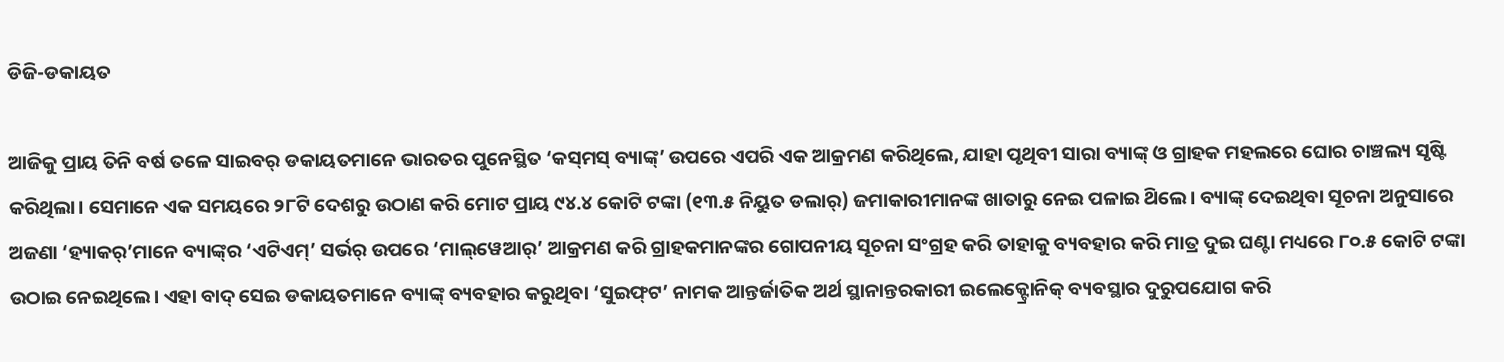ଡିଜି-ଡକାୟତ

ଆଜିକୁ ପ୍ରାୟ ତିନି ବର୍ଷ ତଳେ ସାଇବର୍ ଡକାୟତମାନେ ଭାରତର ପୁନେସ୍ଥିତ ‘କସ୍‌ମସ୍ ବ୍ୟାଙ୍କ୍’ ଉପରେ ଏପରି ଏକ ଆକ୍ରମଣ କରିଥିଲେ, ଯାହା ପୃଥିବୀ ସାରା ବ୍ୟାଙ୍କ୍ ଓ ଗ୍ରାହକ ମହଲରେ ଘୋର ଚାଞ୍ଚଲ୍ୟ ସୃଷ୍ଟି କରିଥିଲା। ସେମାନେ ଏକ ସମୟରେ ୨୮ଟି ଦେଶରୁ ଉଠାଣ କରି ମୋଟ ପ୍ରାୟ ୯୪.୪ କୋଟି ଟଙ୍କା (୧୩.୫ ନିୟୁତ ଡଲାର୍) ଜମାକାରୀମାନଙ୍କ ଖାତାରୁ ନେଇ ପଳାଇ ଥ‌ିଲେ। ବ୍ୟାଙ୍କ୍ ଦେଇଥିବା ସୂଚନା ଅନୁସାରେ ଅଜଣା ‘ହ୍ୟାକର୍‌’ମାନେ ବ୍ୟାଙ୍କ୍‌ର ‘ଏଟିଏମ୍’ ସର୍ଭର୍ ଉପରେ ‘ମାଲ୍‌ୱେଆର୍’ ଆକ୍ରମଣ କରି ଗ୍ରାହକମାନଙ୍କର ଗୋପନୀୟ ସୂଚନା ସଂଗ୍ରହ କରି ତାହାକୁ ବ୍ୟବହାର କରି ମାତ୍ର ଦୁଇ ଘଣ୍ଟା ମଧ୍ୟରେ ୮୦.୫ କୋଟି ଟଙ୍କା ଉଠାଇ ନେଇଥିଲେ। ଏହା ବାଦ୍ ସେଇ ଡକାୟତମାନେ ବ୍ୟାଙ୍କ୍ ବ୍ୟବହାର କରୁଥିବା ‘ସୁଇଫ୍‌ଟ’ ନାମକ ଆନ୍ତର୍ଜାତିକ ଅର୍ଥ ସ୍ଥାନାନ୍ତରକାରୀ ଇଲେକ୍ଟ୍ରୋନିକ୍ ବ୍ୟବସ୍ଥାର ଦୁରୁପଯୋଗ କରି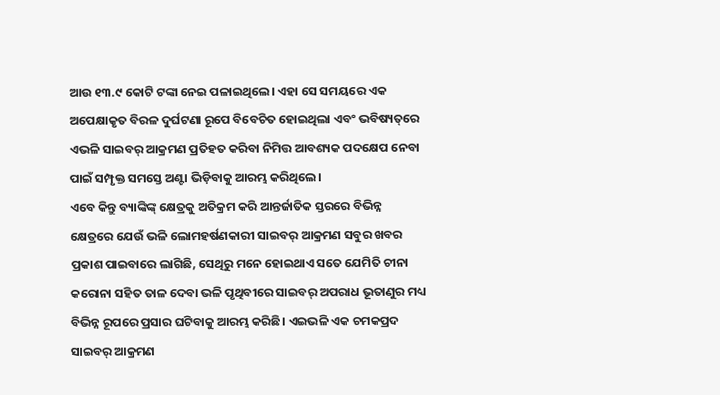ଆଉ ୧୩.୯ କୋଟି ଟଙ୍କା ନେଇ ପଳାଇଥିଲେ। ଏହା ସେ ସମୟରେ ଏକ ଅପେକ୍ଷାକୃତ ବିରଳ ଦୁର୍ଘଟଣା ରୂପେ ବିବେଚିତ ହୋଇଥିଲା ଏବଂ ଭବିଷ୍ୟତ୍‌ରେ ଏଭଳି ସାଇବର୍ ଆକ୍ରମଣ ପ୍ରତିହତ କରିବା ନିମିତ୍ତ ଆବଶ୍ୟକ ପଦକ୍ଷେପ ନେବା ପାଇଁ ସମ୍ପୃକ୍ତ ସମସ୍ତେ ଅଣ୍ଟା ଭିଡ଼ିବାକୁ ଆରମ୍ଭ କରିଥିଲେ।
ଏବେ କିନ୍ତୁ ବ୍ୟାଙ୍କିଙ୍କ୍ କ୍ଷେତ୍ରକୁ ଅତିକ୍ରମ କରି ଆନ୍ତର୍ଜାତିକ ସ୍ତରରେ ବିଭିନ୍ନ କ୍ଷେତ୍ରରେ ଯେଉଁ ଭଳି ଲୋମହର୍ଷଣକାରୀ ସାଇବର୍ ଆକ୍ରମଣ ସବୁର ଖବର ପ୍ରକାଶ ପାଇବାରେ ଲାଗିଛି, ସେଥିରୁ ମନେ ହୋଇଥାଏ ସତେ ଯେମିତି ଚୀନା କରୋନା ସହିତ ତାଳ ଦେବା ଭଳି ପୃଥିବୀରେ ସାଇବର୍ ଅପରାଧ ଭୂତାଣୁର ମଧ୍ୟ ବିଭିନ୍ନ ରୂପରେ ପ୍ରସାର ଘଟିବାକୁ ଆରମ୍ଭ କରିଛି। ଏଇଭଳି ଏକ ଚମକପ୍ରଦ ସାଇବର୍ ଆକ୍ରମଣ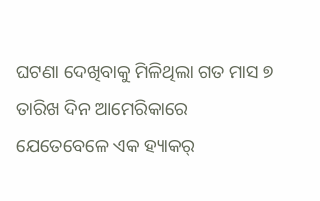ଘଟଣା ଦେଖିବାକୁ ମିଳିଥିଲା ଗତ ମାସ ୭ ତାରିଖ ଦିନ ଆମେରିକାରେ ଯେତେବେଳେ ଏକ ହ୍ୟାକର୍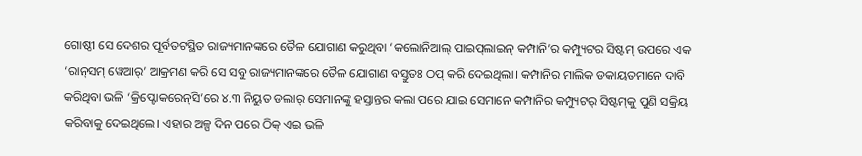ଗୋଷ୍ଠୀ ସେ ଦେଶର ପୂର୍ବତଟସ୍ଥିତ ରାଜ୍ୟମାନଙ୍କରେ ତୈଳ ଯୋଗାଣ କରୁଥିବା ‘କଲୋନିଆଲ୍ ପାଇପ୍‌ଲାଇନ୍ କମ୍ପାନି’ର କମ୍ପ୍ୟୁଟର ସିଷ୍ଟମ୍ ଉପରେ ଏକ ‘ରାନ୍‌ସମ୍ ୱେଆର୍’ ଆକ୍ରମଣ କରି ସେ ସବୁ ରାଜ୍ୟମାନଙ୍କରେ ତୈଳ ଯୋଗାଣ ବସ୍ତୁତଃ ଠପ୍ କରି ଦେଇଥିଲା। କମ୍ପାନିର ମାଲିକ ଡକାୟତମାନେ ଦାବି କରିଥିବା ଭଳି ‘କ୍ରିପ୍ଟୋକରେନ୍‌ସି’ରେ ୪.୩ ନିୟୁତ ଡଲାର୍ ସେମାନଙ୍କୁ ହସ୍ତାନ୍ତର କଲା ପରେ ଯାଇ ସେମାନେ କମ୍ପାନିର କମ୍ପ୍ୟୁଟର୍ ସିଷ୍ଟମ୍‌କୁ ପୁଣି ସକ୍ରିୟ କରିବାକୁ ଦେଇଥିଲେ। ଏହାର ଅଳ୍ପ ଦିନ ପରେ ଠିକ୍ ଏଇ ଭଳି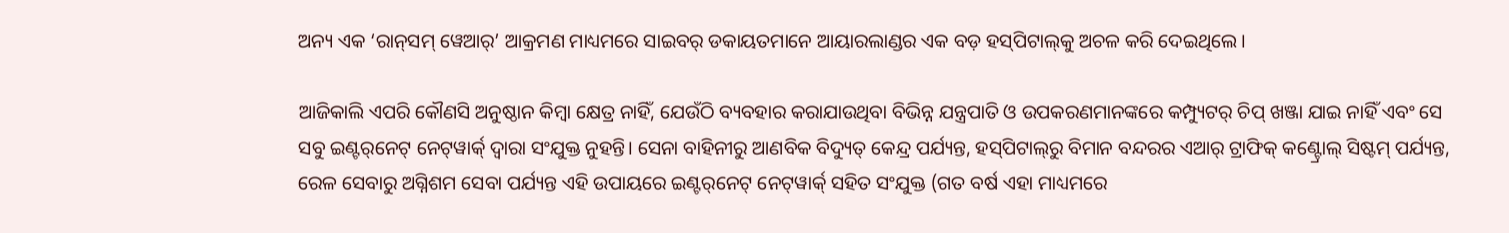ଅନ୍ୟ ଏକ ‘ରାନ୍‌ସମ୍‌ ୱେଆର୍’ ଆକ୍ରମଣ ମାଧ୍ୟମରେ ସାଇବର୍ ଡକାୟତମାନେ ଆୟାରଲାଣ୍ଡର ଏକ ବଡ଼ ହସ୍‌ପିଟାଲ୍‌କୁ ଅଚଳ କରି ଦେଇଥିଲେ।

ଆଜିକାଲି ଏପରି କୌଣସି ଅନୁଷ୍ଠାନ କିମ୍ବା କ୍ଷେତ୍ର ନାହିଁ, ଯେଉଁଠି ବ୍ୟବହାର କରାଯାଉଥିବା ବିଭିନ୍ନ ଯନ୍ତ୍ରପାତି ଓ ଉପକରଣମାନଙ୍କରେ କମ୍ପ୍ୟୁଟର୍ ଚିପ୍ ଖଞ୍ଜା ଯାଇ ନାହିଁ ଏବଂ ସେ ସବୁ ଇଣ୍ଟର୍‌ନେଟ୍ ନେଟ୍‌ୱାର୍କ‌୍ ଦ୍ବାରା ସଂଯୁକ୍ତ ନୁହନ୍ତି। ସେନା ବାହିନୀରୁ ଆଣବିକ ବିଦ୍ୟୁତ୍ କେନ୍ଦ୍ର ପର୍ଯ୍ୟନ୍ତ, ହସ୍‌ପିଟାଲ୍‌ରୁ ବିମାନ ବନ୍ଦରର ଏଆର୍ ଟ୍ରାଫିକ୍ କଣ୍ଟ୍ରୋଲ୍ ସିଷ୍ଟମ୍ ପର୍ଯ୍ୟନ୍ତ, ରେଳ ସେବାରୁ ଅଗ୍ନିଶମ ସେବା ପର୍ଯ୍ୟନ୍ତ ଏହି ଉପାୟରେ ଇଣ୍ଟର୍‌ନେଟ୍ ନେଟ୍‌ୱାର୍କ‌୍ ସହିତ ସଂଯୁକ୍ତ (ଗତ ବର୍ଷ ଏହା ମାଧ୍ୟମରେ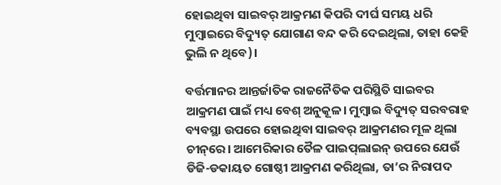ହୋଇଥିବା ସାଇବର୍ ଆକ୍ରମଣ କିପରି ଦୀର୍ଘ ସମୟ ଧରି ମୁମ୍ବାଇରେ ବିଦ୍ୟୁତ୍ ଯୋଗାଣ ବନ୍ଦ କରି ଦେଇଥିଲା, ତାହା କେହି ଭୁଲି ନ ଥିବେ)।

ବର୍ତ୍ତମାନର ଆନ୍ତର୍ଜାତିକ ରାଜନୈତିକ ପରିସ୍ଥିତି ସାଇବର ଆକ୍ରମଣ ପାଇଁ ମଧ୍ୟ ବେଶ୍ ଅନୁକୂଳ। ମୁମ୍ବାଇ ବିଦ୍ୟୁତ୍ ସରବରାହ ବ୍ୟବସ୍ଥା ଉପରେ ହୋଇଥିବା ସାଇବର୍ ଆକ୍ରମଣର ମୂଳ ଥିଲା ଚୀନ୍‌ରେ। ଆମେରିକାର ତୈଳ ପାଇପ୍‌ଲାଇନ୍ ଉପରେ ଯେଉଁ ଡିଜି-ଡକାୟତ ଗୋଷ୍ଠୀ ଆକ୍ରମଣ କରିଥିଲା, ତା’ର ନିରାପଦ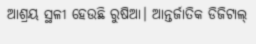ଆଶ୍ରୟ ସ୍ଥଳୀ ହେଉଛି ରୁଷିଆ। ଆନ୍ତର୍ଜାତିକ ଡିଜିଟାଲ୍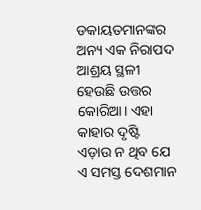ଡକାୟତମାନଙ୍କର ଅନ୍ୟ ଏକ ନିରାପଦ ଆଶ୍ରୟ ସ୍ଥଳୀ ହେଉଛି ଉତ୍ତର କୋରିଆ। ଏହା କାହାର ଦୃଷ୍ଟି ଏଡ଼ାଉ ‌ନ ଥିବ ଯେ ଏ ସମସ୍ତ ଦେଶମାନ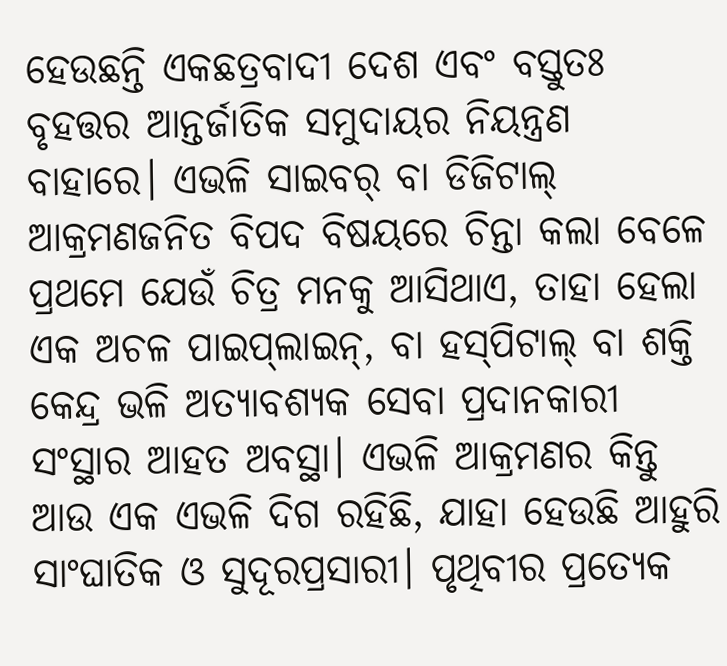ହେଉଛନ୍ତି ଏକଛତ୍ରବାଦୀ ଦେଶ ଏବଂ ବସ୍ତୁତଃ ବୃହତ୍ତର ଆନ୍ତର୍ଜାତିକ ସମୁଦାୟର ନିୟନ୍ତ୍ରଣ ବାହାରେ। ଏଭଳି ସାଇବର୍ ବା ଡିଜିଟାଲ୍ ଆକ୍ରମଣଜନିତ ବିପଦ ବିଷୟରେ ଚିନ୍ତା କଲା ବେଳେ ପ୍ରଥମେ ଯେଉଁ ଚିତ୍ର ମନକୁ ଆସିଥାଏ, ତାହା ହେଲା ଏକ ଅଚଳ ପାଇପ୍‌ଲାଇନ୍, ବା ହସ୍‌ପିଟାଲ୍ ବା ଶକ୍ତି କେନ୍ଦ୍ର ଭଳି ଅତ୍ୟାବଶ୍ୟକ ସେବା ପ୍ରଦାନକାରୀ ସଂସ୍ଥାର ଆହତ ଅବସ୍ଥା। ଏଭଳି ଆକ୍ରମଣର କିନ୍ତୁ ଆଉ ଏକ ଏଭଳି ଦିଗ ରହିଛି, ଯାହା ହେଉଛି ଆହୁରି ସାଂଘାତିକ ଓ ସୁଦୂରପ୍ରସାରୀ। ପୃଥିବୀର ପ୍ରତ୍ୟେକ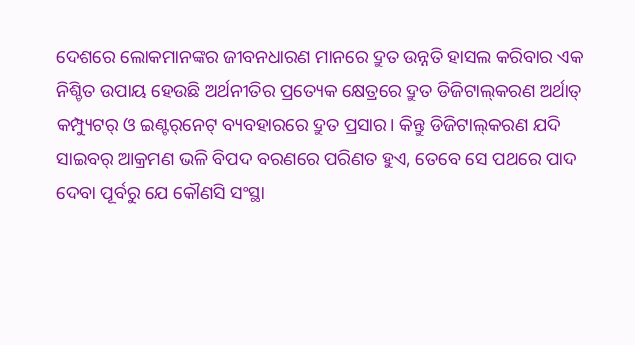ଦେଶରେ ଲୋକମାନଙ୍କର ଜୀବନଧାରଣ ମାନରେ ଦ୍ରୁତ ଉନ୍ନତି ହାସଲ କରିବାର ଏକ ନିଶ୍ଚିତ ଉପାୟ ହେଉଛି ଅର୍ଥନୀତିର ପ୍ରତ୍ୟେକ କ୍ଷେତ୍ରରେ ଦ୍ରୁତ ଡିଜିଟାଲ୍‌କରଣ ଅର୍ଥାତ୍ କମ୍ପ୍ୟୁଟର୍ ଓ ଇଣ୍ଟର୍‌ନେଟ୍ ବ୍ୟବହାରରେ ଦ୍ରୁତ ପ୍ରସାର। କିନ୍ତୁ ଡିଜିଟାଲ୍‌କରଣ ଯଦି ସାଇବର୍ ଆକ୍ରମଣ ଭଳି ବିପଦ ବରଣରେ ପରିଣତ ହୁଏ, ତେବେ ସେ ପଥରେ ପାଦ ଦେବା ପୂର୍ବରୁ ଯେ କୌଣସି ସଂସ୍ଥା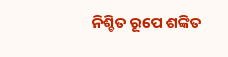ନିଶ୍ଚିତ ରୂପେ ଶଙ୍କିତ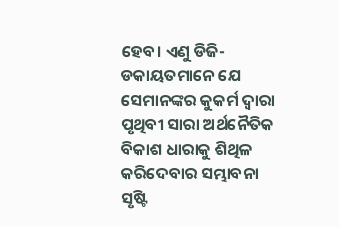ହେବ। ଏଣୁ ଡିଜି-ଡକାୟତମାନେ ଯେ ସେମାନଙ୍କର କୁକର୍ମ ଦ୍ବାରା ପୃଥିବୀ ସାରା ଅର୍ଥନୈତିକ ବିକାଶ ଧାରାକୁ ଶିଥିଳ କରିଦେବାର ସମ୍ଭାବନା ସୃଷ୍ଟି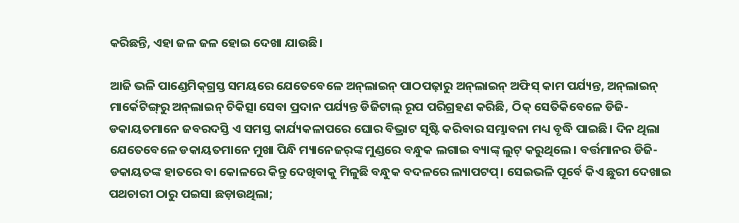କରିଛନ୍ତି, ଏହା ଜଳ ଜଳ ହୋଇ ଦେଖା ଯାଉଛି।

ଆଜି ଭଳି ପାଣ୍ଡେମିକ୍‌ଗ୍ରସ୍ତ ସମୟରେ ଯେତେବେଳେ ଅନ୍‌ଲାଇନ୍ ପାଠପଢ଼ାରୁ ଅନ୍‌ଲାଇନ୍ ଅଫିସ୍ କାମ ପର୍ଯ୍ୟନ୍ତ, ଅନ୍‌ଲାଇନ୍ ମାର୍କେଟିଙ୍ଗ୍‌ରୁ ଅନ୍‌ଲାଇନ୍ ଚିକିତ୍ସା ସେବା ପ୍ରଦାନ ପର୍ଯ୍ୟନ୍ତ ଡିଜିଟାଲ୍ ରୂପ ପରିଗ୍ରହଣ କରିଛି, ଠିକ୍ ସେତିକିବେଳେ ଡିଜି-ଡକାୟତମାନେ ଜବରଦସ୍ତି ଏ ସମସ୍ତ କାର୍ଯ୍ୟକଳାପରେ ଘୋର ବିଭ୍ରାଟ ସୃଷ୍ଟି କରିବାର ସମ୍ଭାବନା ମଧ୍ୟ ବୃଦ୍ଧି ପାଇଛି। ଦିନ ଥିଲା ଯେତେବେଳେ ଡକାୟତମାନେ ମୁଖା ପିନ୍ଧି ମ୍ୟାନେଜର୍‌ଙ୍କ ମୁଣ୍ଡରେ ବନ୍ଧୁକ ଲଗାଇ ବ୍ୟାଙ୍କ୍ ଲୁଟ୍ କରୁଥିଲେ। ବର୍ତ୍ତମାନର ଡିଜି-ଡକାୟତଙ୍କ ହାତରେ ବା କୋଳରେ କିନ୍ତୁ ଦେଖିବାକୁ ମିଳୁଛି ବନ୍ଧୁକ ବଦଳରେ ଲ୍ୟାପଟପ୍। ସେଇଭଳି ପୂର୍ବେ କିଏ ଛୁରୀ ଦେଖାଇ ପଥଚାରୀ ଠାରୁ ପଇସା ଛଡ଼ାଉଥିଲା;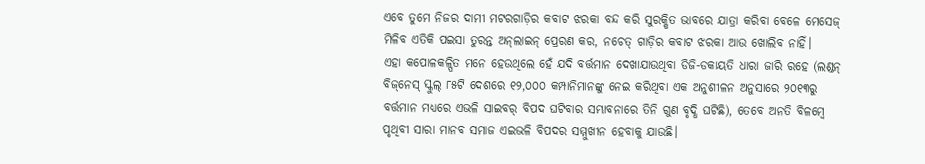ଏବେ ତୁମେ ନିଜର ଦାମୀ ମଟରଗାଡ଼ିର କବାଟ ଝରକା ବନ୍ଦ କରି ସୁରକ୍ଷିତ ଭାବରେ ଯାତ୍ରା କରିବା ବେଳେ ମେସେଜ୍ ମିଳିବ ଏତିକି ପଇସା ତୁରନ୍ତ ଅନ୍‌ଲାଇନ୍ ପ୍ରେରଣ କର, ନଚେତ୍ ଗାଡ଼ିର କବାଟ ଝରକା ଆଉ ଖୋଲିବ ନାହିଁ। ଏହା ‌କପୋଳକଳ୍ପିତ ମନେ ହେଉଥିଲେ ହେଁ ଯଦି ବର୍ତ୍ତମାନ ଦେଖାଯାଉଥିବା ଡିଜି-ଡକାୟତି ଧାରା ଜାରି ରହେ (ଲଣ୍ଡନ୍ ବିଜ୍‌ନେସ୍ ସ୍କୁଲ୍ ୮୫ଟି ଦେଶରେ ୧୨,୦୦୦ କମ୍ପାନିମାନଙ୍କୁ ନେଇ କରିଥିବା ଏକ ଅନୁଶୀଳନ ଅନୁସାରେ ୨୦୧୩ରୁ ବର୍ତ୍ତମାନ ମଧ୍ୟରେ ଏଭଳି ସାଇବର୍ ବିପଦ ଘଟିବାର ସମ୍ଭାବନାରେ ତିନି ଗୁଣ ବୃଦ୍ଧି ଘଟିଛି), ତେବେ ଅନତି ବିଳମ୍ବେ ପୃଥିବୀ ସାରା ମାନବ ସମାଜ ଏଇଭଳି ବିପଦର ସମ୍ମୁଖୀନ ହେବାକୁ ଯାଉଛି।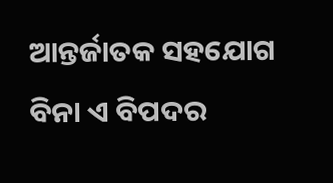ଆନ୍ତର୍ଜାତକ ସହଯୋଗ ବିନା ଏ ବିପଦର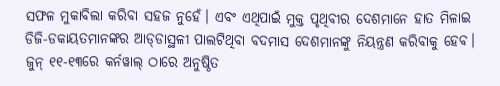ସଫଳ ମୁକାବିଲା କରିବା ସହଜ ନୁହେଁ। ଏବଂ ଏଥିପାଇଁ ମୁକ୍ତ ପୃଥିବୀର ଦେଶମ‌ାନେ ହାତ ମିଳାଇ ଡିଜି-ଡକାୟତମାନଙ୍କର ଆଡ୍‌ଡାସ୍ଥଳୀ ପାଲଟିଥିବା ବଦମାସ ଦେଶମାନଙ୍କୁ ନିୟନ୍ତ୍ରଣ କରିବାକୁ ହେବ। ଜୁନ୍ ୧୧-୧୩ରେ କର୍ନୱାଲ୍‌ ଠାରେ ଅନୁଷ୍ଠିତ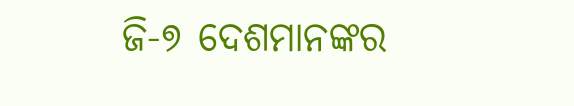ଜି-୭ ଦେଶମାନଙ୍କର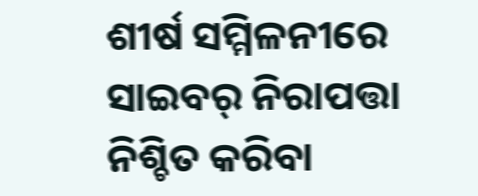ଶୀର୍ଷ ସମ୍ମିଳନୀରେ ସାଇବର୍ ନିରାପତ୍ତା ନିଶ୍ଚିତ କରିବା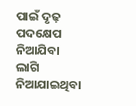ପାଇଁ ଦୃଢ଼ ପଦକ୍ଷେପ ନିଆଯିବା ଲାଗି ନିଆଯାଇଥିବା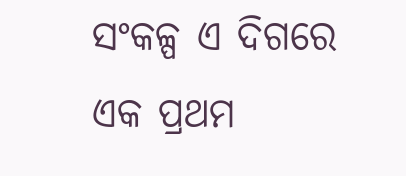ସଂକଳ୍ପ ଏ ଦିଗରେ ଏକ ପ୍ରଥମ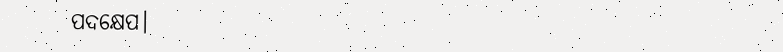ପଦକ୍ଷେପ।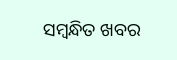ସମ୍ବନ୍ଧିତ ଖବର